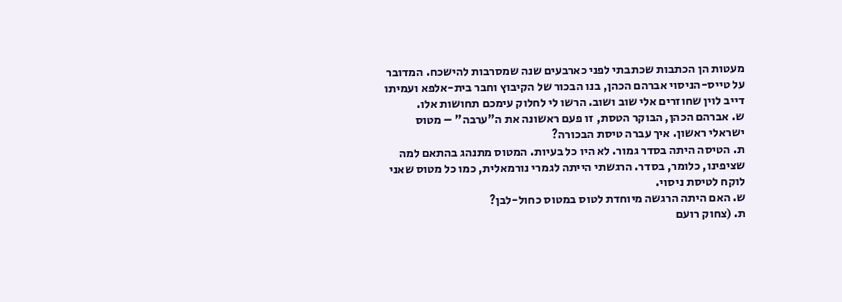מעטות הן הכתבות שכתבתי לפני כארבעים שנה שמסרבות להישכח. המדובר על טייס-הניסוי אברהם הכהן, בנו הבכור של הקיבוץ וחבר בית-אלפא ועמיתו דייב לוין שחוזרים אלי שוב ושוב. הרשו לי לחלוק עימכם תחושות אלו.
ש. אברהם הכהן, הבוקר הטסת, זו פעם ראשונה את ה"ערבה" – מטוס ישראלי ראשון. איך עברה טיסת הבכורה?
ת. הטיסה היתה בסדר גמור. לא היו כל בעיות. המטוס מתנהג בהתאם למה שציפינו, כלומר, בסדר. הרגשתי הייתה לגמרי נורמאלית, כמו כל מטוס שאני לוקח לטיסת ניסוי.
ש. האם היתה הרגשה מיוחדת לטוס במטוס כחול-לבן?
ת. (צחוק רועם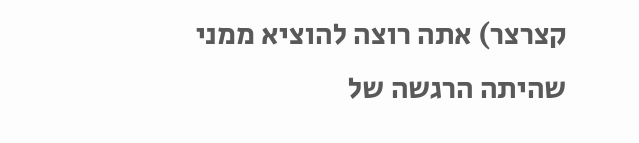קצרצר) אתה רוצה להוציא ממני שהיתה הרגשה של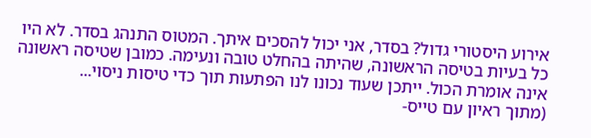אירוע היסטורי גדול? בסדר, אני יכול להסכים איתך. המטוס התנהג בסדר. לא היו כל בעיות בטיסה הראשונה, שהיתה בהחלט טובה ונעימה. כמובן שטיסה ראשונה אינה אומרת הכול. ייתכן שעוד נכונו לנו הפתעות תוך כדי טיסות ניסוי...
(מתוך ראיון עם טייס-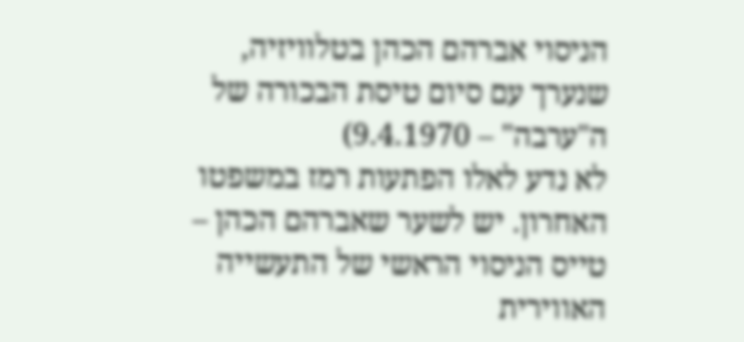הניסוי אברהם הכהן בטלוויזיה, שנערך עם סיום טיסת הבכורה של ה"ערבה" – 9.4.1970)
לא נדע לאלו הפתעות רמז במשפטו האחרון. יש לשער שאברהם הכהן – טייס הניסוי הראשי של התעשייה האווירית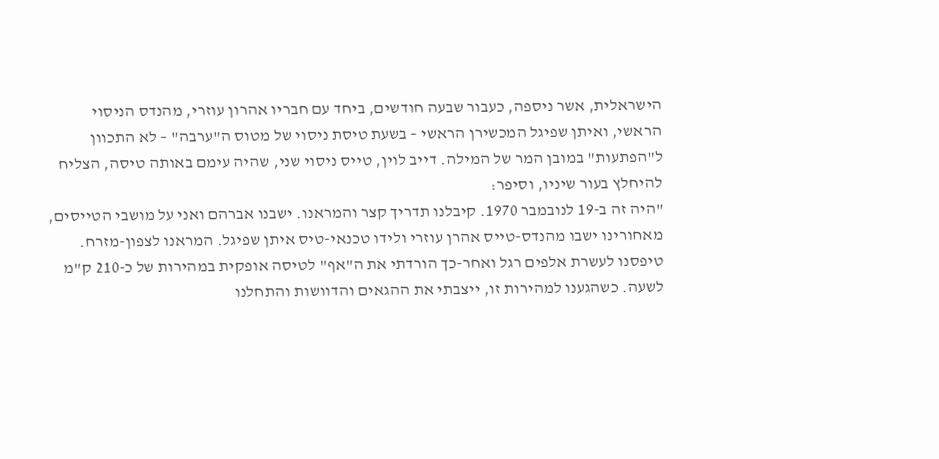הישראלית, אשר ניספה, כעבור שבעה חודשים, ביחד עם חבריו אהרון עוזרי, מהנדס הניסוי הראשי, ואיתן שפיגל המכשירן הראשי – בשעת טיסת ניסוי של מטוס ה"ערבה" – לא התכוון ל"הפתעות" במובן המר של המילה. דייב לוין, טייס ניסוי שני, שהיה עימם באותה טיסה, הצליח להיחלץ בעור שיניו, וסיפר:
"היה זה ב-19 לנובמבר 1970. קיבלנו תדריך קצר והמראנו. ישבנו אברהם ואני על מושבי הטייסים, מאחורינו ישבו מהנדס-טייס אהרן עוזרי ולידו טכנאי-טיס איתן שפיגל. המראנו לצפון-מזרח. טיפסנו לעשרת אלפים רגל ואחר-כך הורדתי את ה"אף" לטיסה אופקית במהירות של כ-210 ק"מ לשעה. כשהגענו למהירות זו, ייצבתי את ההגאים והדוושות והתחלנו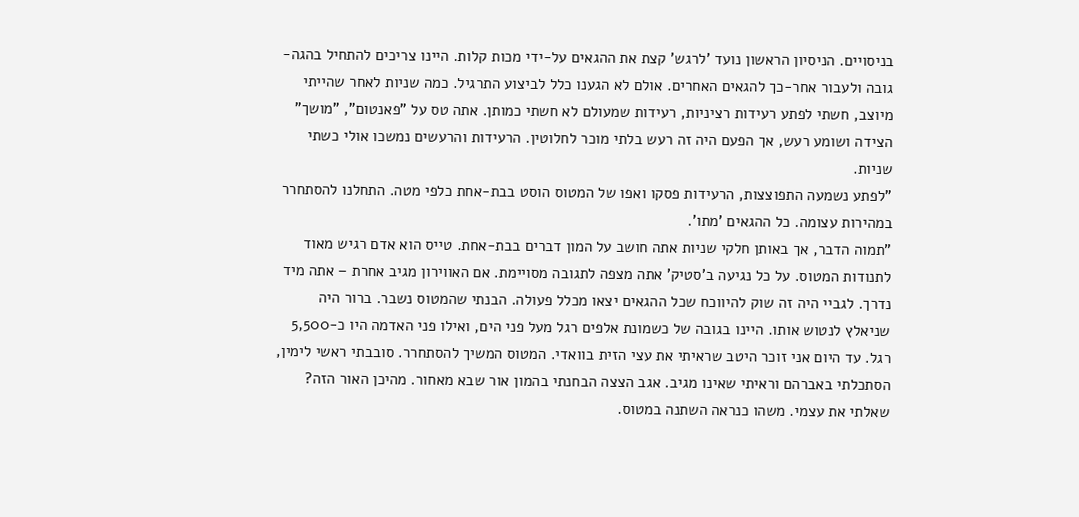בניסויים. הניסיון הראשון נועד 'לרגש' קצת את ההגאים על-ידי מכות קלות. היינו צריכים להתחיל בהגה-גובה ולעבור אחר-כך להגאים האחרים. אולם לא הגענו כלל לביצוע התרגיל. כמה שניות לאחר שהייתי מיוצב, חשתי לפתע רעידות רציניות, רעידות שמעולם לא חשתי כמותן. אתה טס על "פאנטום", "מושך" הצידה ושומע רעש, אך הפעם היה זה רעש בלתי מוכר לחלוטין. הרעידות והרעשים נמשכו אולי כשתי שניות.
"לפתע נשמעה התפוצצות, הרעידות פסקו ואפו של המטוס הוסט בבת-אחת כלפי מטה. התחלנו להסתחרר במהירות עצומה. כל ההגאים 'מתו'.
"תמוה הדבר, אך באותן חלקי שניות אתה חושב על המון דברים בבת-אחת. טייס הוא אדם רגיש מאוד לתנודות המטוס. על כל נגיעה ב'סטיק' אתה מצפה לתגובה מסויימת. אם האווירון מגיב אחרת – אתה מיד נדרך. לגביי היה זה שוק להיווכח שכל ההגאים יצאו מכלל פעולה. הבנתי שהמטוס נשבר. ברור היה שניאלץ לנטוש אותו. היינו בגובה של כשמונת אלפים רגל מעל פני הים, ואילו פני האדמה היו כ-5,500 רגל. עד היום אני זוכר היטב שראיתי את עצי הזית בוואדי. המטוס המשיך להסתחרר. סובבתי ראשי לימין, הסתכלתי באברהם וראיתי שאינו מגיב. אגב הצצה הבחנתי בהמון אור שבא מאחור. מהיכן האור הזה? שאלתי את עצמי. משהו כנראה השתנה במטוס.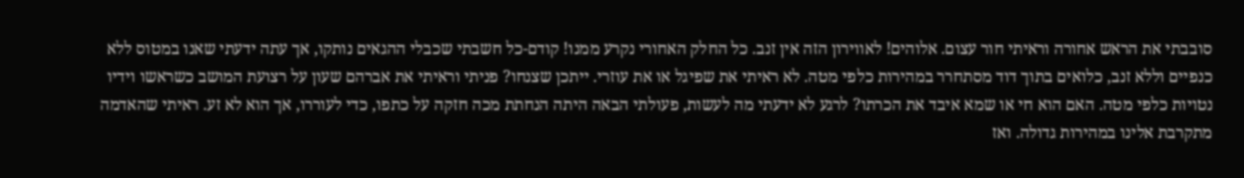סובבתי את הראש אחורה וראיתי חור עצום. אלוהים! לאווירון הזה אין זנב. כל החלק האחורי נקרע ממנו! קודם-כל חשבתי שכבלי ההגאים נותקו, אך עתה ידעתי שאנו במטוס ללא כנפיים וללא זנב, כלואים בתוך דוד מסתחרר במהירות כלפי מטה. לא ראיתי את שפיגל או את עוזרי. ייתכן שצנחו? פניתי וראיתי את אברהם שעון על רצועת המושב כשראשו וידיו נטויות כלפי מטה. האם הוא חי או שמא איבד את הכרתו? לרגע לא ידעתי מה לעשות, פעולתי הבאה היתה הנחתת מכה חזקה על כתפו, כדי לעוררו, אך הוא לא זע. ראיתי שהאדמה מתקרבת אלינו במהירות גדולה. ואז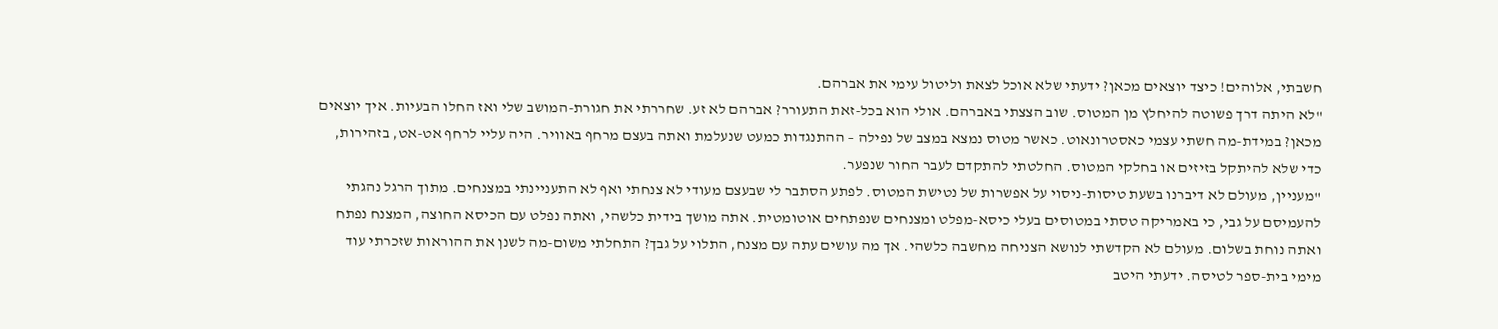חשבתי, אלוהים! כיצד יוצאים מכאן? ידעתי שלא אוכל לצאת וליטול עימי את אברהם.
"לא היתה דרך פשוטה להיחלץ מן המטוס. שוב הצצתי באברהם. אולי הוא בכל-זאת התעורר? אברהם לא זע. שחררתי את חגורת-המושב שלי ואז החלו הבעיות. איך יוצאים מכאן? במידת-מה חשתי עצמי כאסטרונאוט. כאשר מטוס נמצא במצב של נפילה – ההתנגדות כמעט שנעלמת ואתה בעצם מרחף באוויר. היה עליי לרחף אט-אט, בזהירות, כדי שלא להיתקל בזיזים או בחלקי המטוס. החלטתי להתקדם לעבר החור שנפער.
"מעניין, מעולם לא דיברנו בשעת טיסות-ניסוי על אפשרות של נטישת המטוס. לפתע הסתבר לי שבעצם מעודי לא צנחתי ואף לא התעניינתי במצנחים. מתוך הרגל נהגתי להעמיסם על גבי, כי באמריקה טסתי במטוסים בעלי כיסא-מפלט ומצנחים שנפתחים אוטומטית. אתה מושך בידית כלשהי, ואתה נפלט עם הכיסא החוצה, המצנח נפתח ואתה נוחת בשלום. מעולם לא הקדשתי לנושא הצניחה מחשבה כלשהי. אך מה עושים עתה עם מצנח, התלוי על גבך? התחלתי משום-מה לשנן את ההוראות שזכרתי עוד מימי בית-ספר לטיסה. ידעתי היטב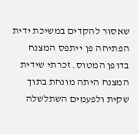שאסור להקדים במשיכת ידית הפתיחה פן ייתפס המצנח בדופן המטוס. זכרתי שידית המצנח היתה מונחת בתוך שקית ולפעמים השתלשלה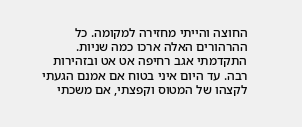החוצה והייתי מחזירה למקומה. כל ההרהורים האלה ארכו כמה שניות. התקדמתי אגב רחיפה אט אט ובזהירות רבה. עד היום איני בטוח אם אמנם הגעתי לקצהו של המטוס וקפצתי, אם משכתי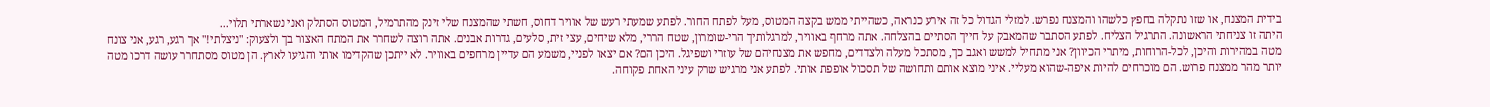בידית המצנח, או שזו נתקלה בחפץ כלשהו והמצנח נפרש. למזלי הגדול כל זה אירע כנראה, כשהייתי ממש בקצה המטוס, מעל לפתח החור. לפתע שמעתי רעש של אוויר דחוס, חשתי שהמצנח שלי זינק מהתרמיל, המטוס הסתלק ואני נשארתי תלוי...
היתה זו צניחתי הראשונה. התרגיל הצליח. לפתע הסתבר שהמאבק על חייך הסתיים בהצלחה. אתה מרחף באוויר, למרגלותיך הרי-שומרון, שטח הררי, מלא שיחים, עצי זית, סלעים, גדרות אבנים. אתה רוצה לשחרר את המתח האצור בך ולצעוק: "ניצלתי!" אך רגע, רגע, אני צונח מטה במהירות והיכן, לכל-הרוחות, מיתרי הכיוון? אני מתחיל למשש ואגב כך, מסתכל מעלה ולצדדים, מחפש את מצנחיהם של עוזרי ושפיגל. היכן הם? אם יצאו לפניי, משמע הם עדיין מרחפים באוויר. לא ייתכן שהקדימו אותי והגיעו לארץ. הן מטוס מסתחרר עושה דרכו מטה יותר מהר ממצנח פרוש. הם מוכרחים להיות איפה-שהוא מעליי. איני מוצא אותם ותחושה של תסכול אופפת אותי. לפתע אני מרגיש שרק עיני האחת פקוחה.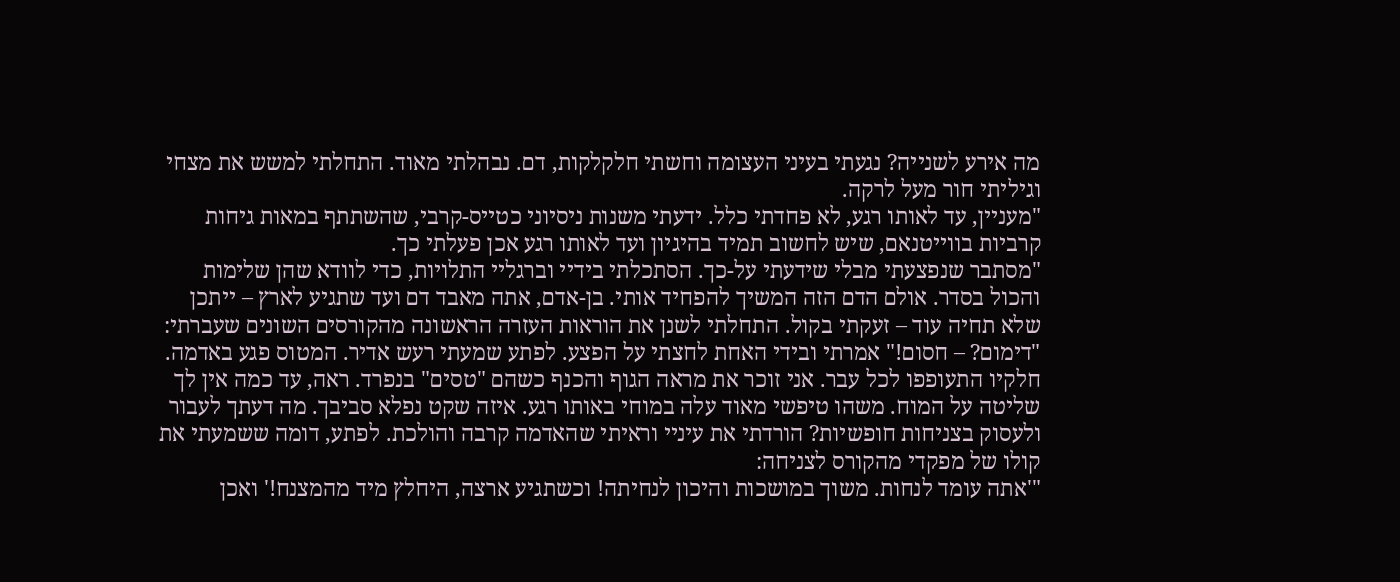מה אירע לשנייה? נגעתי בעיני העצומה וחשתי חלקלקות, דם. נבהלתי מאוד. התחלתי למשש את מצחי וגיליתי חור מעל לרקה.
"מעניין, עד לאותו רגע, לא פחדתי כלל. ידעתי משנות ניסיוני כטייס-קרבי, שהשתתף במאות גיחות קרביות בווייטנאם, שיש לחשוב תמיד בהיגיון ועד לאותו רגע אכן פעלתי כך.
"מסתבר שנפצעתי מבלי שידעתי על-כך. הסתכלתי בידיי וברגליי התלויות, כדי לוודא שהן שלימות והכול בסדר. אולם הדם הזה המשיך להפחיד אותי. בן-אדם, אתה מאבד דם ועד שתגיע לארץ – ייתכן שלא תחיה עוד – זעקתי בקול. התחלתי לשנן את הוראות העזרה הראשונה מהקורסים השונים שעברתי: "דימום? – חסום!" אמרתי ובידי האחת לחצתי על הפצע. לפתע שמעתי רעש אדיר. המטוס פגע באדמה. חלקיו התעופפו לכל עבר. אני זוכר את מראה הגוף והכנף כשהם "טסים" בנפרד. ראה, עד כמה אין לך שליטה על המוח. משהו טיפשי מאוד עלה במוחי באותו רגע. איזה שקט נפלא סביבך. מה דעתך לעבור ולעסוק בצניחות חופשיות? הורדתי את עיניי וראיתי שהאדמה קרבה והולכת. לפתע, דומה ששמעתי את קולו של מפקדי מהקורס לצניחה:
"'אתה עומד לנחות. משוך במושכות והיכון לנחיתה! וכשתגיע ארצה, היחלץ מיד מהמצנח!' ואכן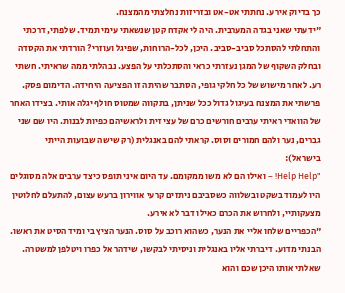כך בדיוק אירע. נחתתי אט-אט ובזריזות נחלצתי מהמצנח.
"ידעתי שאני בגדה המערבית. היה לי אקדח קטן שנשאתי עימי תמיד. שלפתי, דרכתי והתחלתי להסתכל סביב-סביב. היכן, לכל-הרוחות, שפיגל ועוזרי? הורדתי את הקסדה ובחלק השקוף של המגן נעזרתי כראי והסתכלתי על הפצע. נבהלתי ממה שראיתי. חשתי רע. לאחר מישוש של כל חלקי גופי, הסתבר שהיתה זו הפציעה היחידה. הדימום פסק. פרשתי את המצנח בעיגול גדול ככל שניתן, בתקווה שמטוס חולף יגלה אותי. בצידו האחר של הוואדי ראיתי ערבים חורשים כרם של עצי זית ולראשיהם כפיות לבנות. היו שם שני גברים, נער ולהם חמורים וסוס. קראתי להם באנגלית (רק שישה שבועות הייתי בישראל):
"Help Help! – ואילו הם לא משו ממקומם. עד היום איני תופס כיצד ערבים אלה מסוגלים היו לעמוד בשקט ובשלווה כשסביבם ניתזים קרעי אווירון ברעש עצום, להתעלם לחלוטין מצעקותיי, ולחרוש את הכרם כאילו דבר לא אירע.
"הכפריים שלחו אליי את הנער, כשהוא רוכב על סוס. הנער הציץ בי ומיד הסיט את ראשו. הבנתי מדוע. דיברתי אליו באנגלית וניסיתי לבקשו, שידהר אל כפרו ויטלפן למשטרה. שאלתי אותו היכן שכם והוא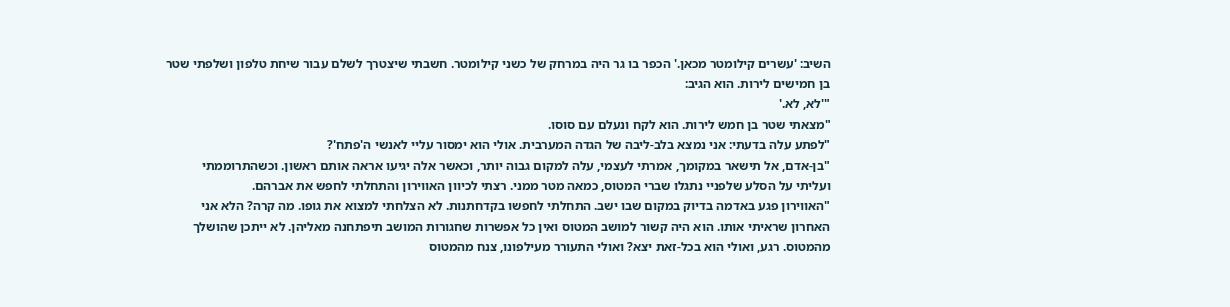השיב: 'עשרים קילומטר מכאן.' הכפר בו גר היה במרחק של כשני קילומטר. חשבתי שיצטרך לשלם עבור שיחת טלפון ושלפתי שטר בן חמישים לירות. הוא הגיב:
"'לא, לא.'
"מצאתי שטר בן חמש לירות. הוא לקח ונעלם עם סוסו.
"לפתע עלה בדעתי: אני נמצא בלב-ליבה של הגדה המערבית. אולי הוא ימסור עליי לאנשי ה'פתח'?
"בן-אדם, אל תישאר במקומך, אמרתי לעצמי, עלה למקום גבוה יותר, וכאשר אלה יגיעו אראה אותם ראשון. וכשהתרוממתי ועליתי על הסלע שלפניי נתגלו שברי המטוס, כמאה מטר ממני. רצתי לכיוון האווירון והתחלתי לחפש את אברהם.
"האווירון פגע באדמה בדיוק במקום שבו ישב. התחלתי לחפשו בקדחתנות. לא הצלחתי למצוא את גופו. מה קרה? הלא אני האחרון שראיתי אותו. הוא היה קשור למושב המטוס ואין כל אפשרות שחגורות המושב תיפתחנה מאליהן. לא ייתכן שהושלך מהמטוס. רגע, ואולי הוא בכל-זאת יצא? ואולי התעורר מעילפונו, צנח מהמטוס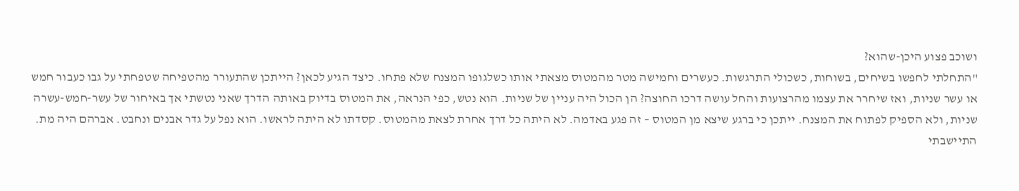ושוכב פצוע היכן-שהוא?
"התחלתי לחפשו בשיחים, בשוחות, כשכולי התרגשות. כעשרים וחמישה מטר מהמטוס מצאתי אותו כשלגופו המצנח שלא פתחו. כיצד הגיע לכאן? הייתכן שהתעורר מהטפיחה שטפחתי על גבו כעבור חמש או עשר שניות, ואז שיחרר את עצמו מהרצועות והחל עושה דרכו החוצה? הן הכול היה עניין של שניות. הוא נטש, כפי הנראה, את המטוס בדיוק באותה הדרך שאני נטשתי אך באיחור של עשר-חמש-עשרה שניות, ולא הספיק לפתוח את המצנח. ייתכן כי ברגע שיצא מן המטוס – זה פגע באדמה. לא היתה כל דרך אחרת לצאת מהמטוס. קסדתו לא היתה לראשו. הוא נפל על גדר אבנים ונחבט. אברהם היה מת. התיישבתי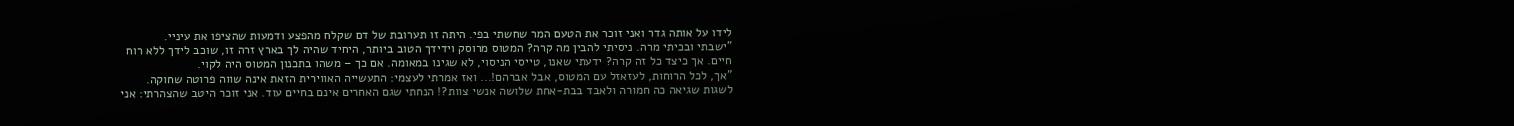לידו על אותה גדר ואני זוכר את הטעם המר שחשתי בפי. היתה זו תערובת של דם שקלח מהפצע ודמעות שהציפו את עיניי.
"ישבתי ובכיתי מרה. ניסיתי להבין מה קרה? המטוס מרוסק וידידך הטוב ביותר, היחיד שהיה לך בארץ זרה זו, שוכב לידך ללא רוח חיים. אך כיצד כל זה קרה? ידעתי שאנו, טייסי הניסוי, לא שגינו במאומה. אם כך – משהו בתכנון המטוס היה לקוי.
"אך, לכל הרוחות, לעזאזל עם המטוס, אבל אברהם!... ואז אמרתי לעצמי: התעשייה האווירית הזאת אינה שווה פרוטה שחוקה. לשגות שגיאה כה חמורה ולאבד בבת-אחת שלושה אנשי צוות?! הנחתי שגם האחרים אינם בחיים עוד. אני זוכר היטב שהצהרתי: אני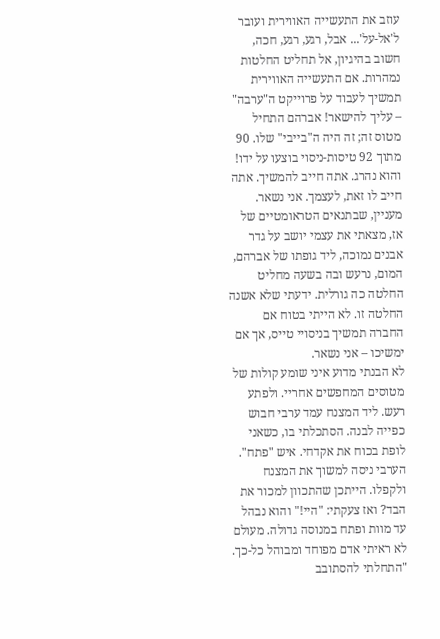עוזב את התעשייה האווירית ועובר ל'אל-על'... אבל, רגע, רגע, חכה, חשוב בהיגיון, אל תחליט החלטות נמהרות. אם התעשייה האווירית תמשיך לעבוד על פרוייקט ה"ערבה" – עליך להישאר! אברהם התחיל מטוס זה; זה היה ה"בייבי" שלו. 90 מתוך 92 טיסות-ניסוי בוצעו על ידו! והוא נהרג. אתה חייב להמשיך. אתה חייב לו זאת, לעצמך. אני נשאר. מעניין, שבתנאים הטראומטיים של אז, מצאתי את עצמי יושב על גדר אבנים נמוכה, ליד גופתו של אברהם, המום, נרעש ובה בשעה מחליט החלטה כה גורלית. ידעתי שלא אשנה החלטה זו. לא הייתי בטוח אם החברה תמשיך בניסויי טייס, אך אם ימשיכו – אני נשאר.
לא הבנתי מדוע איני שומע קולות של מטוסים המחפשים אחריי. ולפתע רעש. ליד המצנח עמד ערבי חבוש כפייה לבנה. הסתכלתי בו, כשאני לופת בכוח את אקדחי. איש "פתח". הערבי ניסה למשוך את המצנח ולקפלו. הייתכן שהתכוון למכור את הבד? ואז צעקתי: "היי!" והוא נבהל עד מוות ופתח במנוסה גדולה. מעולם לא ראיתי אדם מפוחד ומבוהל כל-כך.
"התחלתי להסתובב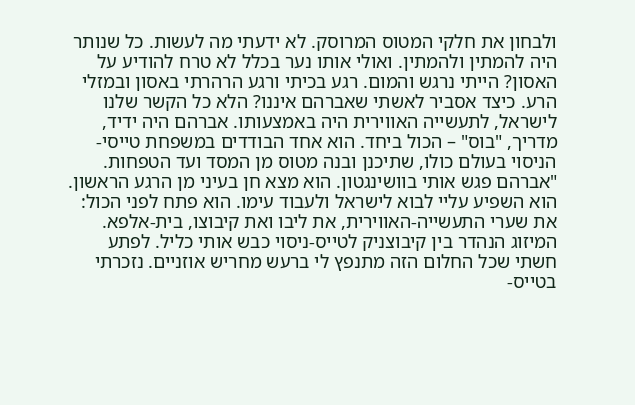ולבחון את חלקי המטוס המרוסק. לא ידעתי מה לעשות. כל שנותר היה להמתין ולהמתין. ואולי אותו נער בכלל לא טרח להודיע על האסון? הייתי נרגש והמום. רגע בכיתי ורגע הרהרתי באסון ובמזלי הרע. כיצד אסביר לאשתי שאברהם איננו? הלא כל הקשר שלנו לישראל, לתעשייה האווירית היה באמצעותו. אברהם היה ידיד, מדריך, "בוס" – הכול ביחד. הוא אחד הבודדים במשפחת טייסי-הניסוי בעולם כולו, שתיכנן ובנה מטוס מן המסד ועד הטפחות.
"אברהם פגש אותי בוושינגטון. הוא מצא חן בעיני מן הרגע הראשון. הוא השפיע עליי לבוא לישראל ולעבוד עימו. הוא פתח לפני הכול: את שערי התעשייה-האווירית, את ליבו ואת קיבוצו, בית-אלפא. המיזוג הנהדר בין קיבוצניק לטייס-ניסוי כבש אותי כליל. לפתע חשתי שכל החלום הזה מתנפץ לי ברעש מחריש אוזניים. נזכרתי בטייס-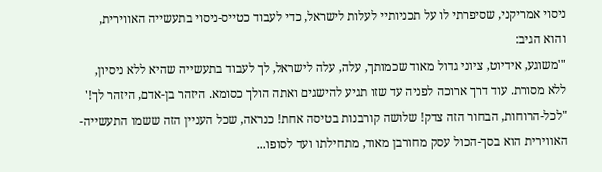ניסוי אמריקני, שסיפרתי לו על תכניותיי לעלות לישראל, כדי לעבוד כטייס-ניסוי בתעשייה האווירית, והוא הגיב:
"'משוגע, אידיוט, ציוני גדול מאוד שכמותך, עלה, עלה לישראל, לך לעבוד בתעשייה שהיא ללא ניסיון, ללא מסורת. עוד דרך ארוכה לפניה עד שזו תגיע להישגים ואתה הולך כסומא. היזהר בן-אדם, היזהר לך!'
"לכל-הרוחות, הבחור הזה צדק! שלושה קורבנות בטיסה אחת! כנראה, שכל העניין הזה ששמו התעשייה-האווירית הוא בסך-הכול עסק מחורבן מאוד, מתחילתו ועד לסופו...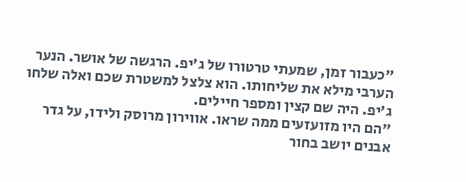"כעבור זמן, שמעתי טרטורו של ג'יפ. הרגשה של אושר. הנער הערבי מילא את שליחותו. הוא צלצל למשטרת שכם ואלה שלחו ג'יפ. היה שם קצין ומספר חיילים.
"הם היו מזועזעים ממה שראו. אווירון מרוסק ולידו, על גדר אבנים יושב בחור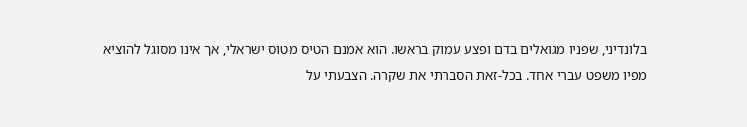בלונדיני, שפניו מגואלים בדם ופצע עמוק בראשו. הוא אמנם הטיס מטוס ישראלי, אך אינו מסוגל להוציא מפיו משפט עברי אחד. בכל-זאת הסברתי את שקרה. הצבעתי על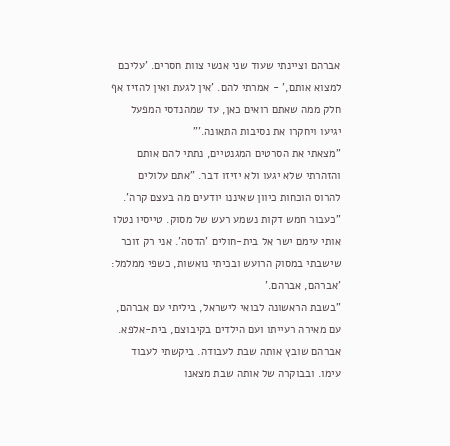אברהם וציינתי שעוד שני אנשי צוות חסרים. 'עליכם למצוא אותם,' - אמרתי להם. 'אין לגעת ואין להזיז אף חלק ממה שאתם רואים כאן, עד שמהנדסי המפעל יגיעו ויחקרו את נסיבות התאונה.'"
"מצאתי את הסרטים המגנטיים, נתתי להם אותם והזהרתי שלא יגעו ולא יזיזו דבר. "אתם עלולים להרוס הוכחות כיוון שאיננו יודעים מה בעצם קרה'.
"כעבור חמש דקות נשמע רעש של מסוק. טייסיו נטלו אותי עימם ישר אל בית-חולים 'הדסה'. אני רק זוכר שישבתי במסוק הרועש ובכיתי נואשות, כשפי ממלמל: 'אברהם, אברהם.'
"בשבת הראשונה לבואי לישראל, ביליתי עם אברהם, עם מאירה רעייתו ועם הילדים בקיבוצם, בית-אלפא. אברהם שובץ אותה שבת לעבודה. ביקשתי לעבוד עימו. ובבוקרה של אותה שבת מצאנו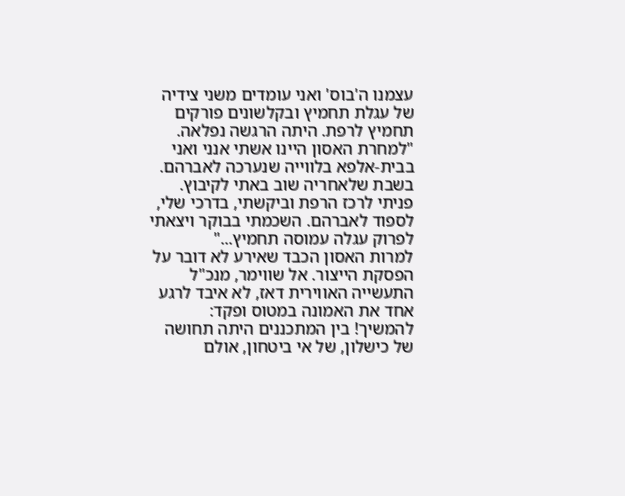עצמנו ה'בוס' ואני עומדים משני צידיה של עגלת תחמיץ ובקלשונים פורקים תחמיץ לרפת. היתה הרגשה נפלאה.
"למחרת האסון היינו אשתי אנני ואני בבית-אלפא בלווייה שנערכה לאברהם. בשבת שלאחריה שוב באתי לקיבוץ. פניתי לרכז הרפת וביקשתי, בדרכי שלי, לספוד לאברהם. השכמתי בבוקר ויצאתי לפרוק עגלה עמוסה תחמיץ..."
למרות האסון הכבד שאירע לא דובר על הפסקת הייצור. אל שווימר, מנכ"ל התעשייה האווירית דאז, לא איבד לרגע אחד את האמונה במטוס ופקד: להמשיך! בין המתכננים היתה תחושה של כישלון, של אי ביטחון, אולם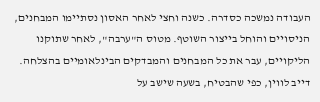העבודה נמשכה כסדרה. כשנה וחצי לאחר האסון נסתיימו המבחנים, הניסויים והוחל בייצור השוטף. מטוס ה"ערבה", לאחר שתוקנו הליקויים, עבר את כל המבחנים והמבדקים הבינלאומיים בהצלחה. דייב לווין, כפי שהבטיח, בשעה שישב על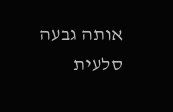אותה גבעה סלעית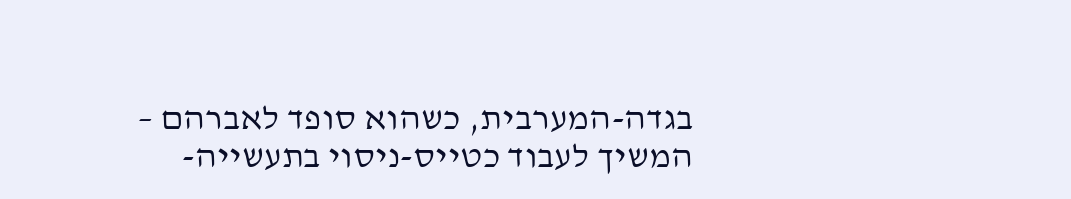בגדה-המערבית, כשהוא סופד לאברהם – המשיך לעבוד כטייס-ניסוי בתעשייה-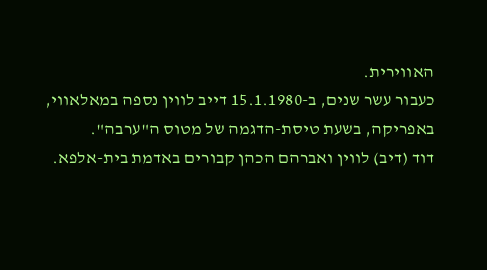האווירית.
כעבור עשר שנים, ב-15.1.1980 דייב לווין נספה במאלאווי, באפריקה, בשעת טיסת-הדגמה של מטוס ה"ערבה".
דוד (דיב) לווין ואברהם הכהן קבורים באדמת בית-אלפא.